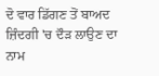ਦੋ ਵਾਰ ਡਿੱਗਣ ਤੋਂ ਬਾਅਦ ਜ਼ਿੰਦਗੀ 'ਚ ਦੌੜ ਲਾਉਣ ਦਾ ਨਾਮ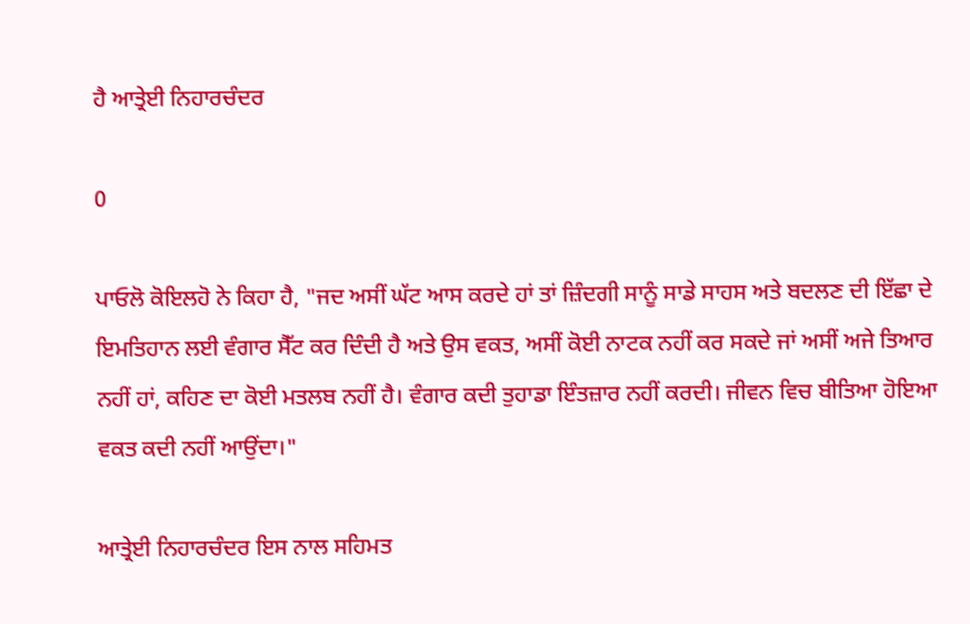ਹੈ ਆਤ੍ਰੇਈ ਨਿਹਾਰਚੰਦਰ

0

ਪਾਓਲੋ ਕੋਇਲਹੋ ਨੇ ਕਿਹਾ ਹੈ, "ਜਦ ਅਸੀਂ ਘੱਟ ਆਸ ਕਰਦੇ ਹਾਂ ਤਾਂ ਜ਼ਿੰਦਗੀ ਸਾਨੂੰ ਸਾਡੇ ਸਾਹਸ ਅਤੇ ਬਦਲਣ ਦੀ ਇੱਛਾ ਦੇ ਇਮਤਿਹਾਨ ਲਈ ਵੰਗਾਰ ਸੈੱਟ ਕਰ ਦਿੰਦੀ ਹੈ ਅਤੇ ਉਸ ਵਕਤ, ਅਸੀਂ ਕੋਈ ਨਾਟਕ ਨਹੀਂ ਕਰ ਸਕਦੇ ਜਾਂ ਅਸੀਂ ਅਜੇ ਤਿਆਰ ਨਹੀਂ ਹਾਂ, ਕਹਿਣ ਦਾ ਕੋਈ ਮਤਲਬ ਨਹੀਂ ਹੈ। ਵੰਗਾਰ ਕਦੀ ਤੁਹਾਡਾ ਇੰਤਜ਼ਾਰ ਨਹੀਂ ਕਰਦੀ। ਜੀਵਨ ਵਿਚ ਬੀਤਿਆ ਹੋਇਆ ਵਕਤ ਕਦੀ ਨਹੀਂ ਆਉਂਦਾ।"

ਆਤ੍ਰੇਈ ਨਿਹਾਰਚੰਦਰ ਇਸ ਨਾਲ ਸਹਿਮਤ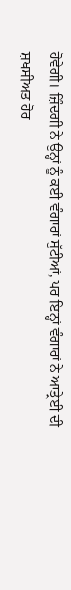ਹੋਵੇਗੀ। ਜ਼ਿੰਦਗੀ ਨੇ ਉਨ੍ਹਾਂ ਨੂੰ ਕਈ ਵੰਗਾਰਾਂ ਸੁੱਟੀਆਂ, ਪਰ ਇਨ੍ਹਾਂ ਵੰਗਾਰਾਂ ਨੇ ਆਤ੍ਰੇਈ ਦੀ ਸ਼ਖਸੀਅਤ ਹੋਰ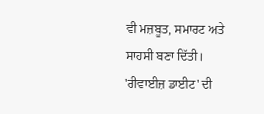ਵੀ ਮਜ਼ਬੂਤ, ਸਮਾਰਟ ਅਤੇ ਸਾਹਸੀ ਬਣਾ ਦਿੱਤੀ। 'ਰੀਵਾਈਜ਼ ਡਾਈਟ' ਦੀ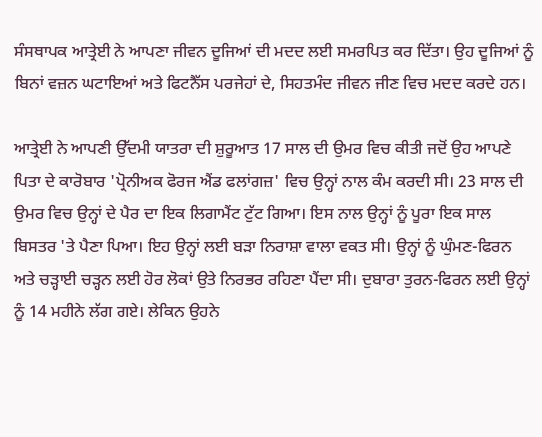ਸੰਸਥਾਪਕ ਆਤ੍ਰੇਈ ਨੇ ਆਪਣਾ ਜੀਵਨ ਦੂਜਿਆਂ ਦੀ ਮਦਦ ਲਈ ਸਮਰਪਿਤ ਕਰ ਦਿੱਤਾ। ਉਹ ਦੂਜਿਆਂ ਨੂੰ ਬਿਨਾਂ ਵਜ਼ਨ ਘਟਾਇਆਂ ਅਤੇ ਫਿਟਨੈੱਸ ਪਰਜੇਹਾਂ ਦੇ, ਸਿਹਤਮੰਦ ਜੀਵਨ ਜੀਣ ਵਿਚ ਮਦਦ ਕਰਦੇ ਹਨ।

ਆਤ੍ਰੇਈ ਨੇ ਆਪਣੀ ਉੱਦਮੀ ਯਾਤਰਾ ਦੀ ਸ਼ੁਰੂਆਤ 17 ਸਾਲ ਦੀ ਉਮਰ ਵਿਚ ਕੀਤੀ ਜਦੋਂ ਉਹ ਆਪਣੇ ਪਿਤਾ ਦੇ ਕਾਰੋਬਾਰ 'ਪ੍ਰੋਨੀਅਕ ਫੋਰਜ ਐਂਡ ਫਲਾਂਗਜ਼' ਵਿਚ ਉਨ੍ਹਾਂ ਨਾਲ ਕੰਮ ਕਰਦੀ ਸੀ। 23 ਸਾਲ ਦੀ ਉਮਰ ਵਿਚ ਉਨ੍ਹਾਂ ਦੇ ਪੈਰ ਦਾ ਇਕ ਲਿਗਾਮੈਂਟ ਟੁੱਟ ਗਿਆ। ਇਸ ਨਾਲ ਉਨ੍ਹਾਂ ਨੂੰ ਪੂਰਾ ਇਕ ਸਾਲ ਬਿਸਤਰ 'ਤੇ ਪੈਣਾ ਪਿਆ। ਇਹ ਉਨ੍ਹਾਂ ਲਈ ਬੜਾ ਨਿਰਾਸ਼ਾ ਵਾਲਾ ਵਕਤ ਸੀ। ਉਨ੍ਹਾਂ ਨੂੰ ਘੁੰਮਣ-ਫਿਰਨ ਅਤੇ ਚੜ੍ਹਾਈ ਚੜ੍ਹਨ ਲਈ ਹੋਰ ਲੋਕਾਂ ਉਤੇ ਨਿਰਭਰ ਰਹਿਣਾ ਪੈਂਦਾ ਸੀ। ਦੁਬਾਰਾ ਤੁਰਨ-ਫਿਰਨ ਲਈ ਉਨ੍ਹਾਂ ਨੂੰ 14 ਮਹੀਨੇ ਲੱਗ ਗਏ। ਲੇਕਿਨ ਉਹਨੇ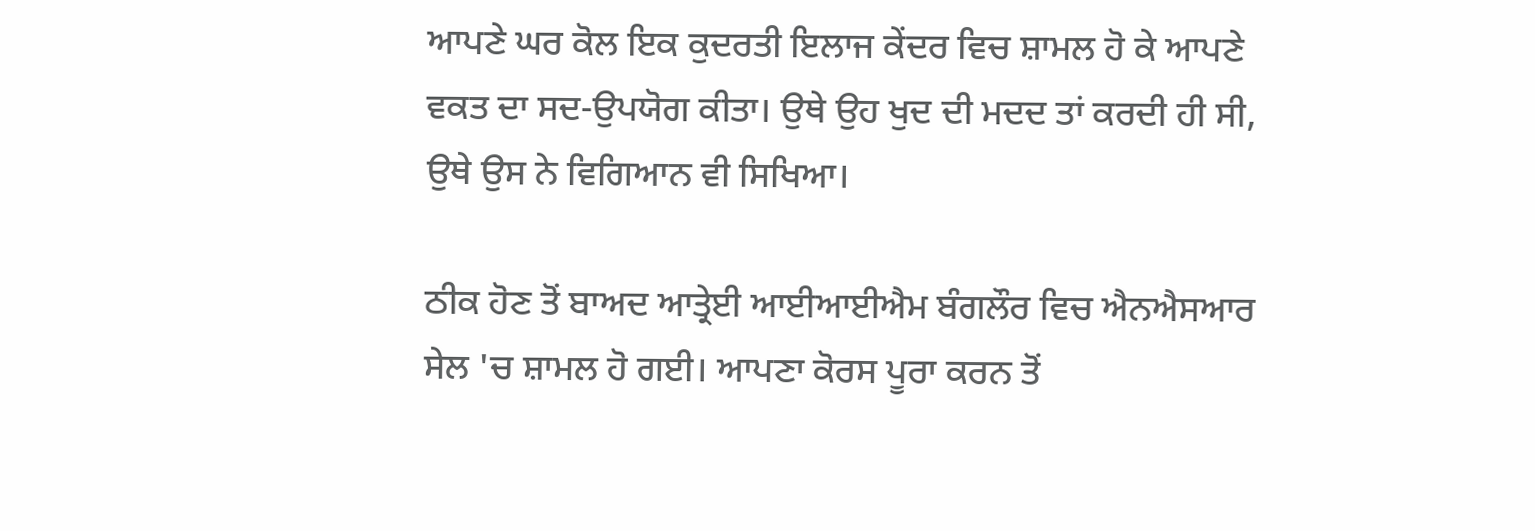ਆਪਣੇ ਘਰ ਕੋਲ ਇਕ ਕੁਦਰਤੀ ਇਲਾਜ ਕੇਂਦਰ ਵਿਚ ਸ਼ਾਮਲ ਹੋ ਕੇ ਆਪਣੇ ਵਕਤ ਦਾ ਸਦ-ਉਪਯੋਗ ਕੀਤਾ। ਉਥੇ ਉਹ ਖੁਦ ਦੀ ਮਦਦ ਤਾਂ ਕਰਦੀ ਹੀ ਸੀ, ਉਥੇ ਉਸ ਨੇ ਵਿਗਿਆਨ ਵੀ ਸਿਖਿਆ।

ਠੀਕ ਹੋਣ ਤੋਂ ਬਾਅਦ ਆਤ੍ਰੇਈ ਆਈਆਈਐਮ ਬੰਗਲੌਰ ਵਿਚ ਐਨਐਸਆਰ ਸੇਲ 'ਚ ਸ਼ਾਮਲ ਹੋ ਗਈ। ਆਪਣਾ ਕੋਰਸ ਪੂਰਾ ਕਰਨ ਤੋਂ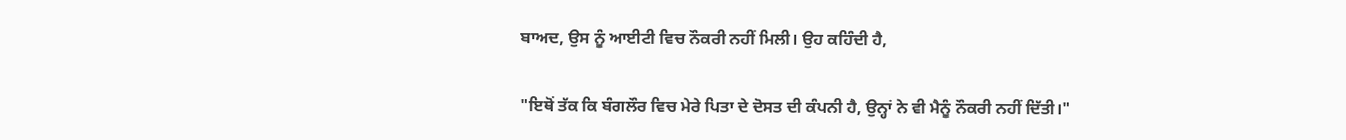ਬਾਅਦ, ਉਸ ਨੂੰ ਆਈਟੀ ਵਿਚ ਨੌਕਰੀ ਨਹੀਂ ਮਿਲੀ। ਉਹ ਕਹਿੰਦੀ ਹੈ,

"ਇਥੋਂ ਤੱਕ ਕਿ ਬੰਗਲੌਰ ਵਿਚ ਮੇਰੇ ਪਿਤਾ ਦੇ ਦੋਸਤ ਦੀ ਕੰਪਨੀ ਹੈ, ਉਨ੍ਹਾਂ ਨੇ ਵੀ ਮੈਨੂੰ ਨੌਕਰੀ ਨਹੀਂ ਦਿੱਤੀ।"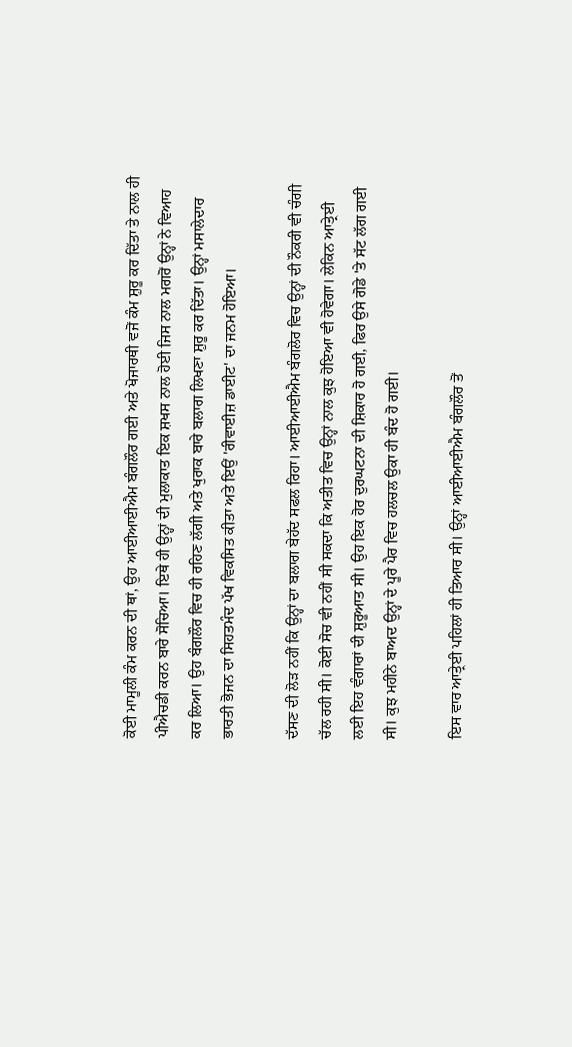ਕੋਈ ਮਾਮੂਲੀ ਕੰਮ ਕਰਨ ਦੀ ਥਾਂ, ਉਹ ਆਈਆਈਐਮ ਬੰਗਲੌਰ ਗਈ ਅਤੇ ਖੋਜਾਰਥੀ ਵਜੋਂ ਕੰਮ ਸ਼ੁਰੂ ਕਰ ਦਿੱਤਾ ਤੇ ਨਾਲ ਹੀ ਪੀਐਚਡੀ ਕਰਨ ਬਾਰੇ ਸੋਚਿਆ। ਇਥੇ ਹੀ ਉਨ੍ਹਾਂ ਦੀ ਮੁਲਾਕਾਤ ਇਕ ਸ਼ਖਸ ਨਾਲ ਹੋਈ ਜਿਸ ਨਾਲ ਮਗਰੋਂ ਉਨ੍ਹਾਂ ਨੇ ਵਿਆਹ ਕਰ ਲਿਆ। ਉਹ ਬੰਗਲੌਰ ਵਿਚ ਹੀ ਰਹਿਣ ਲੱਗੀ ਅਤੇ ਖੁਰਾਕ ਬਾਰੇ ਬਲਾਗ ਲਿਖਣਾ ਸ਼ੁਰੂ ਕਰ ਦਿੱਤਾ। ਉਨ੍ਹਾਂ ਮਸਾਲੇਦਾਰ ਭਾਰਤੀ ਭੋਜਨ ਦਾ ਸਿਹਤਮੰਦ ਪੱਖ ਵਿਕਸਿਤ ਕੀਤਾ ਅਤੇ ਇਉਂ 'ਰੀਵਾਈਜ਼ ਡਾਈਟ' ਦਾ ਜਨਮ ਹੋਇਆ।

ਦੱਸਣ ਦੀ ਲੋੜ ਨਹੀਂ ਕਿ ਉਨ੍ਹਾਂ ਦਾ ਬਲਾਗ ਬੇਹੱਦ ਸਫਲ ਰਿਹਾ। ਆਈਆਈਐਮ ਬੰਗਲੋਰ ਵਿਚ ਉਨ੍ਹਾਂ ਦੀ ਨੌਕਰੀ ਵੀ ਚੰਗੀ ਚੱਲ ਰਹੀ ਸੀ। ਕੋਈ ਸੋਚ ਵੀ ਨਹੀਂ ਸੀ ਸਕਦਾ ਕਿ ਅਤੀਤ ਵਿਚ ਉਨ੍ਹਾਂ ਨਾਲ ਕੁਝ ਹੋਇਆ ਵੀ ਹੋਵੇਗਾ। ਲੇਕਿਨ ਆਤ੍ਰੇਈ ਲਈ ਇਹ ਵੰਗਾਰਾਂ ਦੀ ਸ਼ੁਰੂਆਤ ਸੀ। ਉਹ ਇਕ ਹੋਰ ਦੁਰਘਟਨਾ ਦੀ ਸ਼ਿਕਾਰ ਹੋ ਗਈ, ਫਿਰ ਉਸੇ ਗੋਡੇ 'ਤੇ ਸੱਟ ਲੱਗ ਗਈ ਸੀ। ਕੁਝ ਮਹੀਨੇ ਬਾਅਦ ਉਨ੍ਹਾਂ ਦੇ ਪੂਰੇ ਪੈਰ ਵਿਚ ਹਲਚਲ ਉਕਾ ਹੀ ਬੰਦ ਹੋ ਗਈ।

ਇਸ ਵਾਰ ਆਤ੍ਰੇਈ ਪਹਿਲਾਂ ਹੀ ਤਿਆਰ ਸੀ। ਉਨ੍ਹਾਂ ਆਈਆਈਐਮ ਬੰਗਲੌਰ ਤੋਂ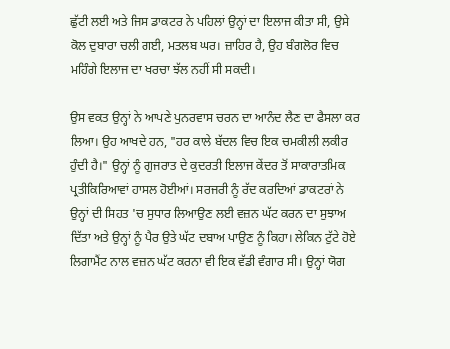ਛੁੱਟੀ ਲਈ ਅਤੇ ਜਿਸ ਡਾਕਟਰ ਨੇ ਪਹਿਲਾਂ ਉਨ੍ਹਾਂ ਦਾ ਇਲਾਜ ਕੀਤਾ ਸੀ, ਉਸੇ ਕੋਲ ਦੁਬਾਰਾ ਚਲੀ ਗਈ, ਮਤਲਬ ਘਰ। ਜ਼ਾਹਿਰ ਹੈ, ਉਹ ਬੰਗਲੋਰ ਵਿਚ ਮਹਿੰਗੇ ਇਲਾਜ ਦਾ ਖਰਚਾ ਝੱਲ ਨਹੀਂ ਸੀ ਸਕਦੀ।

ਉਸ ਵਕਤ ਉਨ੍ਹਾਂ ਨੇ ਆਪਣੇ ਪੁਨਰਵਾਸ ਚਰਨ ਦਾ ਆਨੰਦ ਲੈਣ ਦਾ ਫੈਸਲਾ ਕਰ ਲਿਆ। ਉਹ ਆਖਦੇ ਹਨ, "ਹਰ ਕਾਲੇ ਬੱਦਲ ਵਿਚ ਇਕ ਚਮਕੀਲੀ ਲਕੀਰ ਹੁੰਦੀ ਹੈ।" ਉਨ੍ਹਾਂ ਨੂੰ ਗੁਜਰਾਤ ਦੇ ਕੁਦਰਤੀ ਇਲਾਜ ਕੇਂਦਰ ਤੋਂ ਸਾਕਾਰਾਤਮਿਕ ਪ੍ਰਤੀਕਿਰਿਆਵਾਂ ਹਾਸਲ ਹੋਈਆਂ। ਸਰਜਰੀ ਨੂੰ ਰੱਦ ਕਰਦਿਆਂ ਡਾਕਟਰਾਂ ਨੇ ਉਨ੍ਹਾਂ ਦੀ ਸਿਹਤ 'ਚ ਸੁਧਾਰ ਲਿਆਉਣ ਲਈ ਵਜ਼ਨ ਘੱਟ ਕਰਨ ਦਾ ਸੁਝਾਅ ਦਿੱਤਾ ਅਤੇ ਉਨ੍ਹਾਂ ਨੂੰ ਪੈਰ ਉਤੇ ਘੱਟ ਦਬਾਅ ਪਾਉਣ ਨੂੰ ਕਿਹਾ। ਲੇਕਿਨ ਟੁੱਟੇ ਹੋਏ ਲਿਗਾਮੈਂਟ ਨਾਲ ਵਜ਼ਨ ਘੱਟ ਕਰਨਾ ਵੀ ਇਕ ਵੱਡੀ ਵੰਗਾਰ ਸੀ। ਉਨ੍ਹਾਂ ਯੋਗ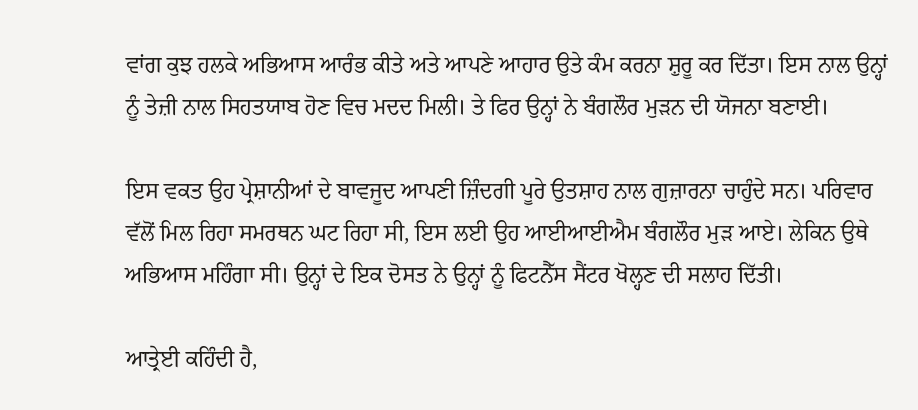ਵਾਂਗ ਕੁਝ ਹਲਕੇ ਅਭਿਆਸ ਆਰੰਭ ਕੀਤੇ ਅਤੇ ਆਪਣੇ ਆਹਾਰ ਉਤੇ ਕੰਮ ਕਰਨਾ ਸ਼ੁਰੂ ਕਰ ਦਿੱਤਾ। ਇਸ ਨਾਲ ਉਨ੍ਹਾਂ ਨੂੰ ਤੇਜ਼ੀ ਨਾਲ ਸਿਹਤਯਾਬ ਹੋਣ ਵਿਚ ਮਦਦ ਮਿਲੀ। ਤੇ ਫਿਰ ਉਨ੍ਹਾਂ ਨੇ ਬੰਗਲੌਰ ਮੁੜਨ ਦੀ ਯੋਜਨਾ ਬਣਾਈ।

ਇਸ ਵਕਤ ਉਹ ਪ੍ਰੇਸ਼ਾਨੀਆਂ ਦੇ ਬਾਵਜੂਦ ਆਪਣੀ ਜ਼ਿੰਦਗੀ ਪੂਰੇ ਉਤਸ਼ਾਹ ਨਾਲ ਗੁਜ਼ਾਰਨਾ ਚਾਹੁੰਦੇ ਸਨ। ਪਰਿਵਾਰ ਵੱਲੋਂ ਮਿਲ ਰਿਹਾ ਸਮਰਥਨ ਘਟ ਰਿਹਾ ਸੀ, ਇਸ ਲਈ ਉਹ ਆਈਆਈਐਮ ਬੰਗਲੌਰ ਮੁੜ ਆਏ। ਲੇਕਿਨ ਉਥੇ ਅਭਿਆਸ ਮਹਿੰਗਾ ਸੀ। ਉਨ੍ਹਾਂ ਦੇ ਇਕ ਦੋਸਤ ਨੇ ਉਨ੍ਹਾਂ ਨੂੰ ਫਿਟਨੈੱਸ ਸੈਂਟਰ ਖੋਲ੍ਹਣ ਦੀ ਸਲਾਹ ਦਿੱਤੀ।

ਆਤ੍ਰੇਈ ਕਹਿੰਦੀ ਹੈ,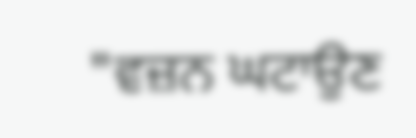"ਵਜ਼ਨ ਘਟਾਉਣ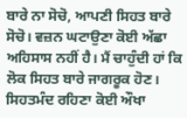ਬਾਰੇ ਨਾ ਸੋਚੋ, ਆਪਣੀ ਸਿਹਤ ਬਾਰੇ ਸੋਚੋ। ਵਜ਼ਨ ਘਟਾਉਣਾ ਕੋਈ ਅੱਛਾ ਅਹਿਸਾਸ ਨਹੀਂ ਹੈ। ਮੈਂ ਚਾਹੁੰਦੀ ਹਾਂ ਕਿ ਲੋਕ ਸਿਹਤ ਬਾਰੇ ਜਾਗਰੂਕ ਹੋਣ। ਸਿਹਤਮੰਦ ਰਹਿਣਾ ਕੋਈ ਔਖਾ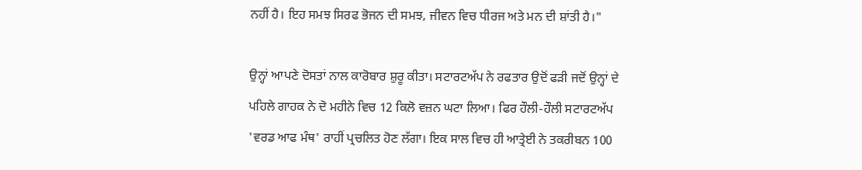ਨਹੀਂ ਹੈ। ਇਹ ਸਮਝ ਸਿਰਫ ਭੋਜਨ ਦੀ ਸਮਝ, ਜੀਵਨ ਵਿਚ ਧੀਰਜ ਅਤੇ ਮਨ ਦੀ ਸ਼ਾਂਤੀ ਹੈ।"

ਉਨ੍ਹਾਂ ਆਪਣੇ ਦੋਸਤਾਂ ਨਾਲ ਕਾਰੋਬਾਰ ਸ਼ੁਰੂ ਕੀਤਾ। ਸਟਾਰਟਅੱਪ ਨੇ ਰਫਤਾਰ ਉਦੋਂ ਫੜੀ ਜਦੋਂ ਉਨ੍ਹਾਂ ਦੇ ਪਹਿਲੇ ਗਾਹਕ ਨੇ ਦੋ ਮਹੀਨੇ ਵਿਚ 12 ਕਿਲੋ ਵਜ਼ਨ ਘਟਾ ਲਿਆ। ਫਿਰ ਹੌਲੀ-ਹੌਲੀ ਸਟਾਰਟਅੱਪ 'ਵਰਡ ਆਫ ਮੰਥ' ਰਾਹੀਂ ਪ੍ਰਚਲਿਤ ਹੋਣ ਲੱਗਾ। ਇਕ ਸਾਲ ਵਿਚ ਹੀ ਆਤ੍ਰੇਈ ਨੇ ਤਕਰੀਬਨ 100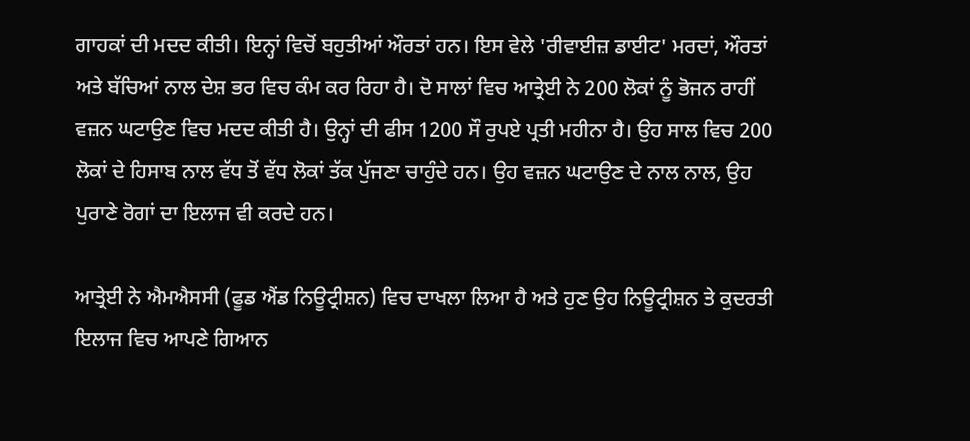ਗਾਹਕਾਂ ਦੀ ਮਦਦ ਕੀਤੀ। ਇਨ੍ਹਾਂ ਵਿਚੋਂ ਬਹੁਤੀਆਂ ਔਰਤਾਂ ਹਨ। ਇਸ ਵੇਲੇ 'ਰੀਵਾਈਜ਼ ਡਾਈਟ' ਮਰਦਾਂ, ਔਰਤਾਂ ਅਤੇ ਬੱਚਿਆਂ ਨਾਲ ਦੇਸ਼ ਭਰ ਵਿਚ ਕੰਮ ਕਰ ਰਿਹਾ ਹੈ। ਦੋ ਸਾਲਾਂ ਵਿਚ ਆਤ੍ਰੇਈ ਨੇ 200 ਲੋਕਾਂ ਨੂੰ ਭੋਜਨ ਰਾਹੀਂ ਵਜ਼ਨ ਘਟਾਉਣ ਵਿਚ ਮਦਦ ਕੀਤੀ ਹੈ। ਉਨ੍ਹਾਂ ਦੀ ਫੀਸ 1200 ਸੌ ਰੁਪਏ ਪ੍ਰਤੀ ਮਹੀਨਾ ਹੈ। ਉਹ ਸਾਲ ਵਿਚ 200 ਲੋਕਾਂ ਦੇ ਹਿਸਾਬ ਨਾਲ ਵੱਧ ਤੋਂ ਵੱਧ ਲੋਕਾਂ ਤੱਕ ਪੁੱਜਣਾ ਚਾਹੁੰਦੇ ਹਨ। ਉਹ ਵਜ਼ਨ ਘਟਾਉਣ ਦੇ ਨਾਲ ਨਾਲ, ਉਹ ਪੁਰਾਣੇ ਰੋਗਾਂ ਦਾ ਇਲਾਜ ਵੀ ਕਰਦੇ ਹਨ।

ਆਤ੍ਰੇਈ ਨੇ ਐਮਐਸਸੀ (ਫੂਡ ਐਂਡ ਨਿਊਟ੍ਰੀਸ਼ਨ) ਵਿਚ ਦਾਖਲਾ ਲਿਆ ਹੈ ਅਤੇ ਹੁਣ ਉਹ ਨਿਊਟ੍ਰੀਸ਼ਨ ਤੇ ਕੁਦਰਤੀ ਇਲਾਜ ਵਿਚ ਆਪਣੇ ਗਿਆਨ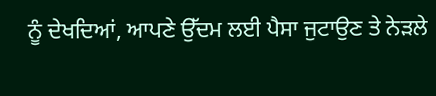ਨੂੰ ਦੇਖਦਿਆਂ, ਆਪਣੇ ਉੱਦਮ ਲਈ ਪੈਸਾ ਜੁਟਾਉਣ ਤੇ ਨੇੜਲੇ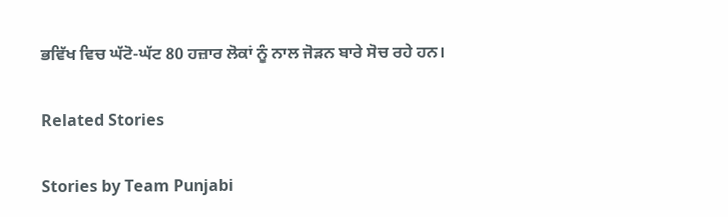ਭਵਿੱਖ ਵਿਚ ਘੱਟੋ-ਘੱਟ 80 ਹਜ਼ਾਰ ਲੋਕਾਂ ਨੂੰ ਨਾਲ ਜੋੜਨ ਬਾਰੇ ਸੋਚ ਰਹੇ ਹਨ।

Related Stories

Stories by Team Punjabi